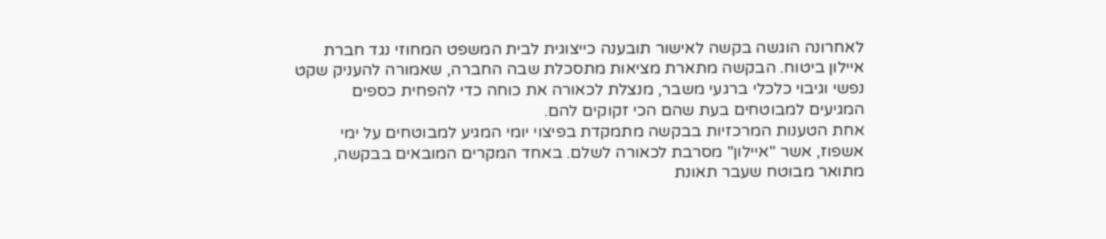לאחרונה הוגשה בקשה לאישור תובענה כייצוגית לבית המשפט המחוזי נגד חברת איילון ביטוח. הבקשה מתארת מציאות מתסכלת שבה החברה, שאמורה להעניק שקט נפשי וגיבוי כלכלי ברגעי משבר, מנצלת לכאורה את כוחה כדי להפחית כספים המגיעים למבוטחים בעת שהם הכי זקוקים להם.
אחת הטענות המרכזיות בבקשה מתמקדת בפיצוי יומי המגיע למבוטחים על ימי אשפוז, אשר "איילון" מסרבת לכאורה לשלם. באחד המקרים המובאים בבקשה, מתואר מבוטח שעבר תאונת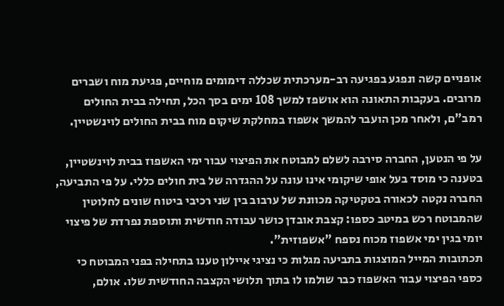אופניים קשה ונפגע בפגיעה רב-מערכתית שכללה דימומים מוחיים, פגיעת מוח ושברים מרובים. בעקבות התאונה הוא אושפז למשך 108 ימים בסך הכל, תחילה בבית החולים רמב"ם, ולאחר מכן הועבר להמשך אשפוז במחלקת שיקום מוח בבית החולים לוינשטיין.

על פי הנטען, החברה סירבה לשלם למבוטח את הפיצוי עבור ימי האשפוז בבית לוינשטיין, בטענה כי מוסד בעל אופי שיקומי אינו עונה על ההגדרה של בית חולים כללי. על פי התביעה, החברה נקטה לכאורה בטקטיקה מכוונת של ערבוב בין שני רכיבי ביטוח שונים לחלוטין שהמבוטח רכש במיטב כספו: קצבת אובדן כושר עבודה חודשית ותוספת נפרדת של פיצוי יומי בגין ימי אשפוז מכוח נספח "אשפוזית".
תכתובות המייל המוצגות בתביעה מגלות כי נציגי איילון טענו בתחילה בפני המבוטח כי כספי הפיצוי עבור האשפוז כבר שולמו לו בתוך תלושי הקצבה החודשית שלו. אולם,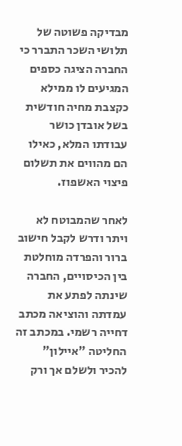מבדיקה פשוטה של תלושי השכר התברר כי החברה הציגה כספים המגיעים לו ממילא כקצבת מחיה חודשית בשל אובדן כושר עבודתו המלא, כאילו הם מהווים את תשלום פיצוי האשפוז.

לאחר שהמבוטח לא ויתר ודרש לקבל חישוב ברור והפרדה מוחלטת בין הכיסויים, החברה שינתה לפתע את עמדתה והוציאה מכתב דחייה רשמי. במכתב זה החליטה "איילון" להכיר ולשלם אך ורק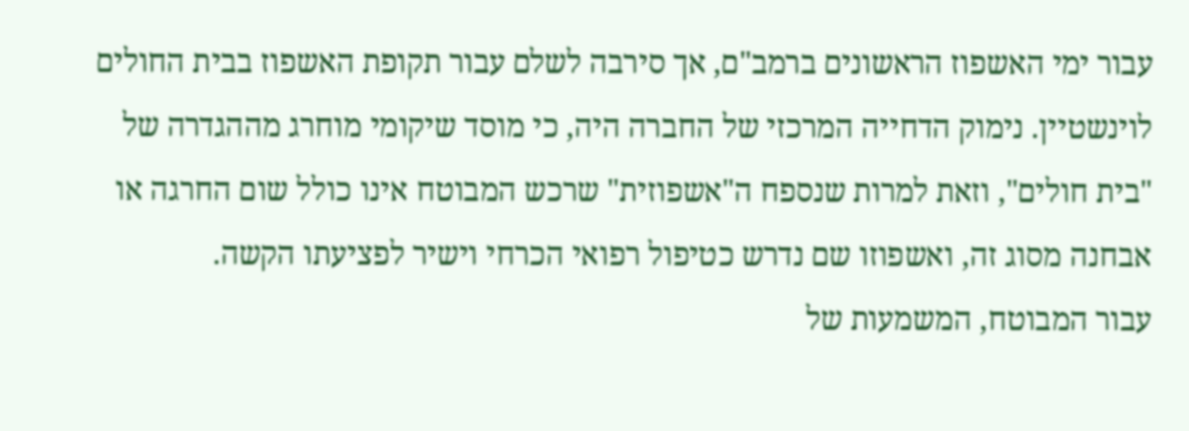עבור ימי האשפוז הראשונים ברמב"ם, אך סירבה לשלם עבור תקופת האשפוז בבית החולים לוינשטיין. נימוק הדחייה המרכזי של החברה היה, כי מוסד שיקומי מוחרג מההגדרה של "בית חולים", וזאת למרות שנספח ה"אשפוזית" שרכש המבוטח אינו כולל שום החרגה או אבחנה מסוג זה, ואשפוזו שם נדרש כטיפול רפואי הכרחי וישיר לפציעתו הקשה.
עבור המבוטח, המשמעות של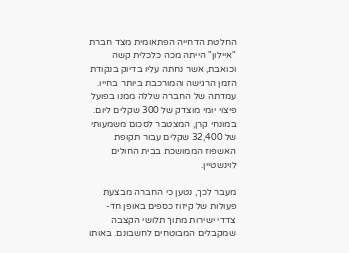החלטת הדחייה הפתאומית מצד חברת "איילון" הייתה מכה כלכלית קשה וכואבת, אשר נחתה עליו בדיוק בנקודת הזמן הרגישה והמורכבת ביותר בחייו. עמדתה של החברה שללה ממנו בפועל פיצוי יומי מוצדק של 300 שקלים ליום. במונחי קרן, המצטבר לסכום משמעותי של 32,400 שקלים עבור תקופת האשפוז הממושכת בבית החולים לוינשטיין.

מעבר לכך, נטען כי החברה מבצעת פעולות של קיזוז כספים באופן חד-צדדי ישירות מתוך תלושי הקצבה שמקבלים המבוטחים לחשבונם. באותו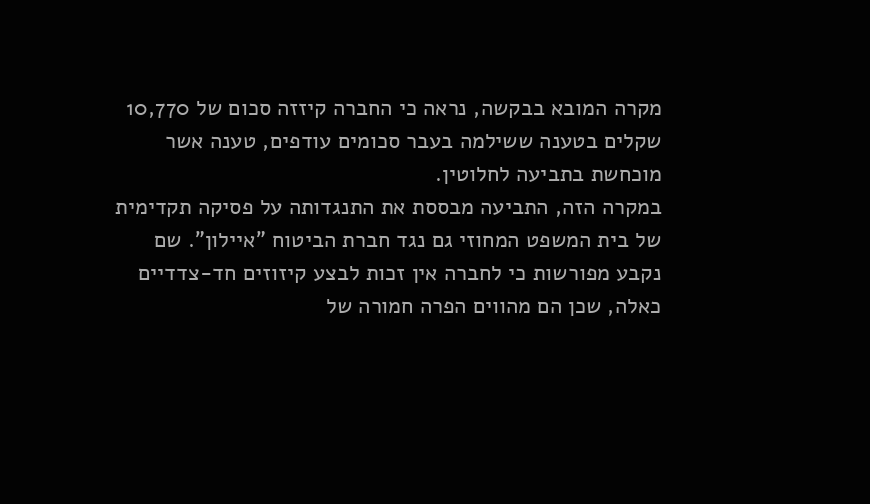מקרה המובא בבקשה, נראה כי החברה קיזזה סכום של 10,770 שקלים בטענה ששילמה בעבר סכומים עודפים, טענה אשר מוכחשת בתביעה לחלוטין.
במקרה הזה, התביעה מבססת את התנגדותה על פסיקה תקדימית של בית המשפט המחוזי גם נגד חברת הביטוח "איילון". שם נקבע מפורשות כי לחברה אין זכות לבצע קיזוזים חד-צדדיים כאלה, שכן הם מהווים הפרה חמורה של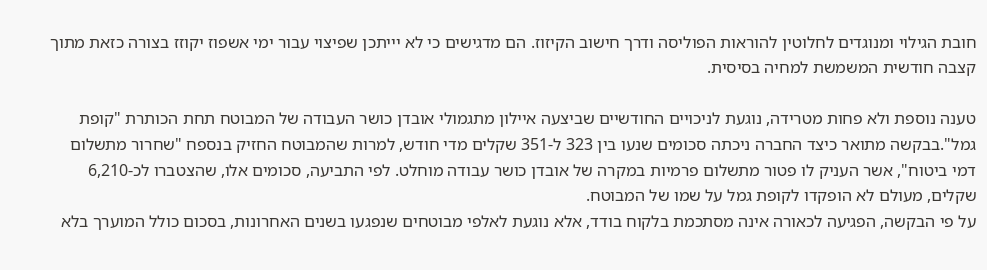חובת הגילוי ומנוגדים לחלוטין להוראות הפוליסה ודרך חישוב הקיזוז. הם מדגישים כי לא יייתכן שפיצוי עבור ימי אשפוז יקוזז בצורה כזאת מתוך קצבה חודשית המשמשת למחיה בסיסית.

טענה נוספת ולא פחות מטרידה, נוגעת לניכויים החודשיים שביצעה איילון מתגמולי אובדן כושר העבודה של המבוטח תחת הכותרת "קופת גמל".בבקשה מתואר כיצד החברה ניכתה סכומים שנעו בין 323 ל-351 שקלים מדי חודש, למרות שהמבוטח החזיק בנספח "שחרור מתשלום דמי ביטוח", אשר העניק לו פטור מתשלום פרמיות במקרה של אובדן כושר עבודה מוחלט. לפי התביעה, סכומים אלו, שהצטברו לכ-6,210 שקלים, מעולם לא הופקדו לקופת גמל על שמו של המבוטח.
על פי הבקשה, הפגיעה לכאורה אינה מסתכמת בלקוח בודד, אלא נוגעת לאלפי מבוטחים שנפגעו בשנים האחרונות, בסכום כולל המוערך בלא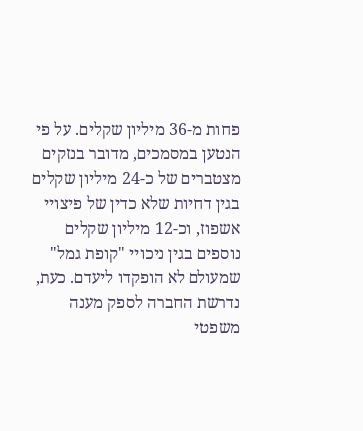פחות מ-36 מיליון שקלים. על פי הנטען במסמכים, מדובר בנזקים מצטברים של כ-24 מיליון שקלים בגין דחיות שלא כדין של פיצויי אשפוז, וכ-12 מיליון שקלים נוספים בגין ניכויי "קופת גמל" שמעולם לא הופקדו ליעדם. כעת, נדרשת החברה לספק מענה משפטי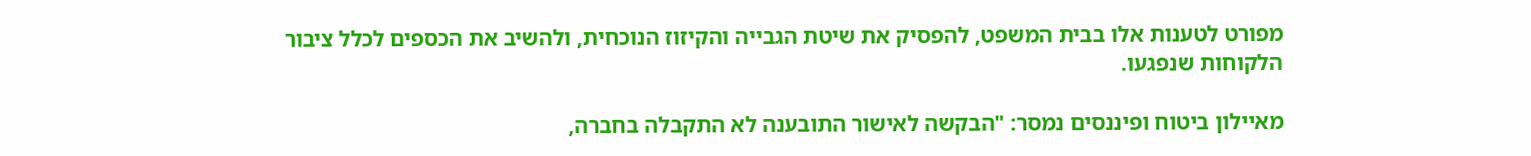מפורט לטענות אלו בבית המשפט, להפסיק את שיטת הגבייה והקיזוז הנוכחית, ולהשיב את הכספים לכלל ציבור הלקוחות שנפגעו.

מאיילון ביטוח ופיננסים נמסר: "הבקשה לאישור התובענה לא התקבלה בחברה,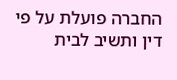החברה פועלת על פי דין ותשיב לבית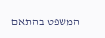המשפט בהתאם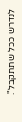לנדרש ככל שתתקבל".